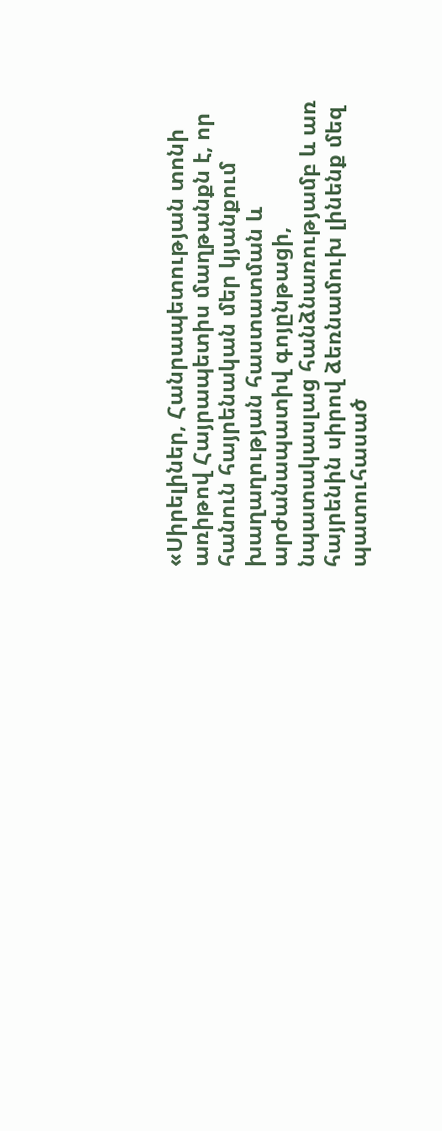«Սիրելիներ, Հանրապետության տոնի առիթով Հայրապետիս մաղթանքն է, որ հանուն հայրենական մեր կյանքում խաղաղության հաստատման և արժանապատիվ գոյընթացի, նպատակասլաց հանձնառությամբ և առ հայրենին սիրով ձեռնամուխ լինենք մեզ պատուհասած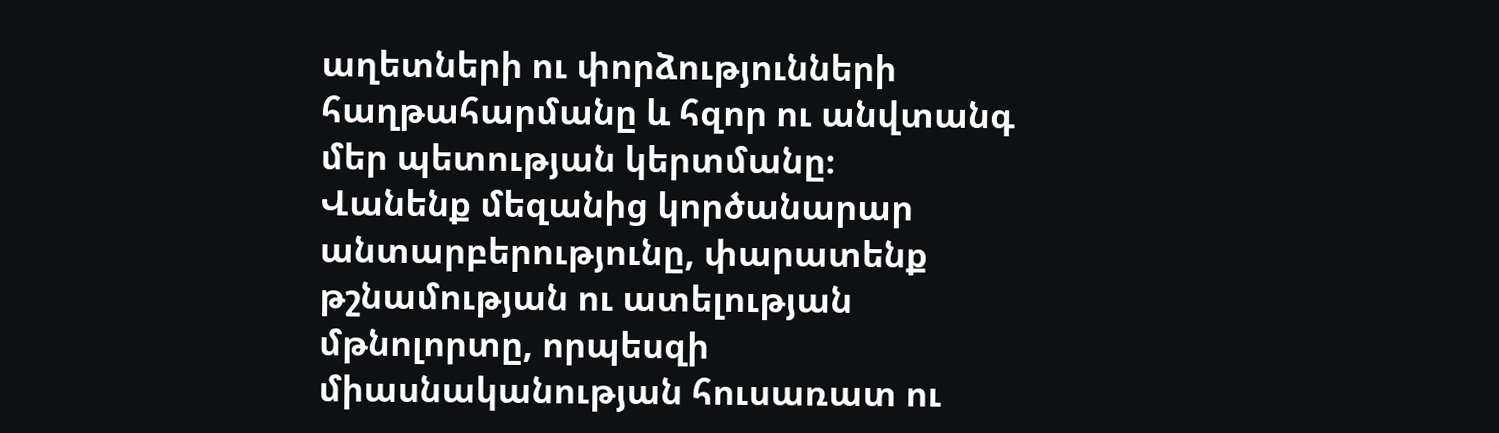աղետների ու փորձությունների հաղթահարմանը և հզոր ու անվտանգ մեր պետության կերտմանը։
Վանենք մեզանից կործանարար անտարբերությունը, փարատենք թշնամության ու ատելության մթնոլորտը, որպեսզի միասնականության հուսառատ ու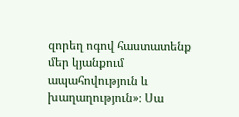զորեղ ոգով հաստատենք մեր կյանքում ապահովություն և խաղաղություն»։ Սա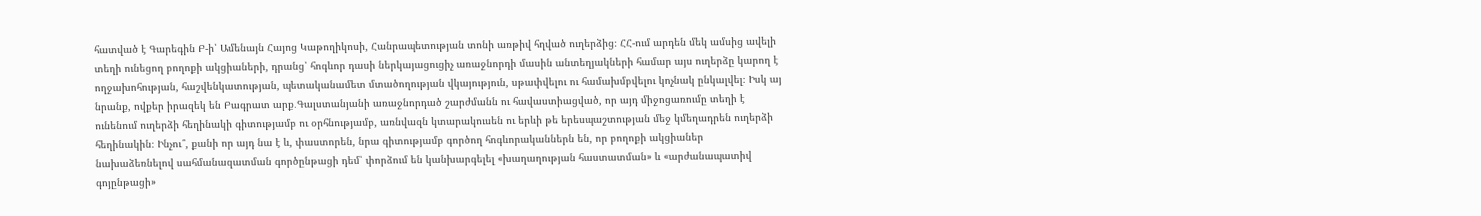հատված է Գարեգին Բ-ի՝ Ամենայն Հայոց Կաթողիկոսի, Հանրապետության տոնի առթիվ հղված ուղերձից։ ՀՀ-ում արդեն մեկ ամսից ավելի տեղի ունեցող բողոքի ակցիաների, դրանց՝ հոգևոր դասի ներկայացուցիչ առաջնորդի մասին անտեղյակների համար այս ուղերձը կարող է ողջախոհության, հաշվենկատության, պետականամետ մտածողության վկայություն, սթափվելու ու համախմբվելու կոչնակ ընկալվել։ Իսկ այ նրանք, ովքեր իրազեկ են Բագրատ արք․Գալստանյանի առաջնորդած շարժմանն ու հավաստիացված, որ այդ միջոցառումը տեղի է ունենում ուղերձի հեղինակի գիտությամբ ու օրհնությամբ, առնվազն կտարակուսեն ու երևի թե երեսպաշտության մեջ կմեղադրեն ուղերձի հեղինակին։ Ինչու՞, քանի որ այդ նա է և, փաստորեն, նրա գիտությամբ գործող հոգևորականներն են, որ բողոքի ակցիաներ նախաձեռնելով սահմանազատման գործընթացի դեմ՝ փորձում են կանխարգելել «խաղաղության հաստատման» և «արժանապատիվ գոյընթացի»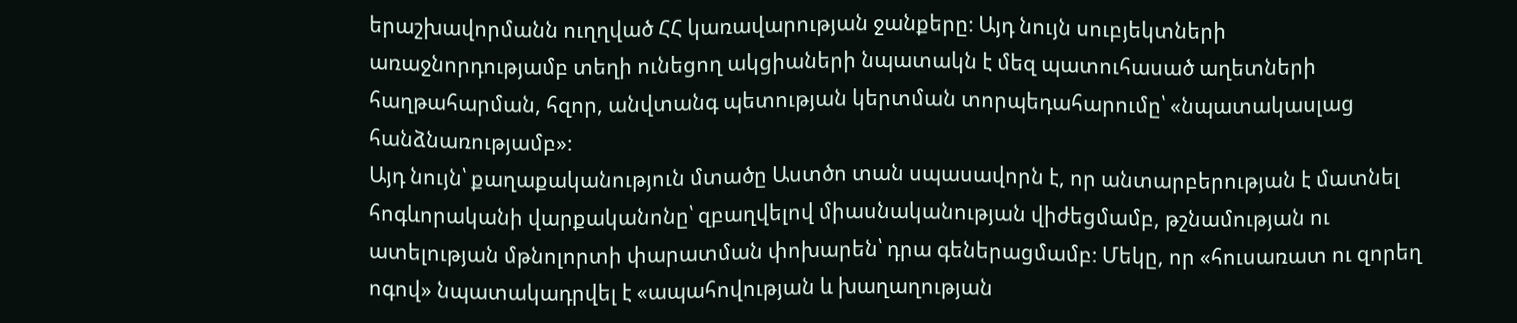երաշխավորմանն ուղղված ՀՀ կառավարության ջանքերը։ Այդ նույն սուբյեկտների առաջնորդությամբ տեղի ունեցող ակցիաների նպատակն է մեզ պատուհասած աղետների հաղթահարման, հզոր, անվտանգ պետության կերտման տորպեդահարումը՝ «նպատակասլաց հանձնառությամբ»։
Այդ նույն՝ քաղաքականություն մտածը Աստծո տան սպասավորն է, որ անտարբերության է մատնել հոգևորականի վարքականոնը՝ զբաղվելով միասնականության վիժեցմամբ, թշնամության ու ատելության մթնոլորտի փարատման փոխարեն՝ դրա գեներացմամբ։ Մեկը, որ «հուսառատ ու զորեղ ոգով» նպատակադրվել է «ապահովության և խաղաղության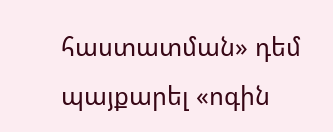հաստատման» դեմ պայքարել «ոգին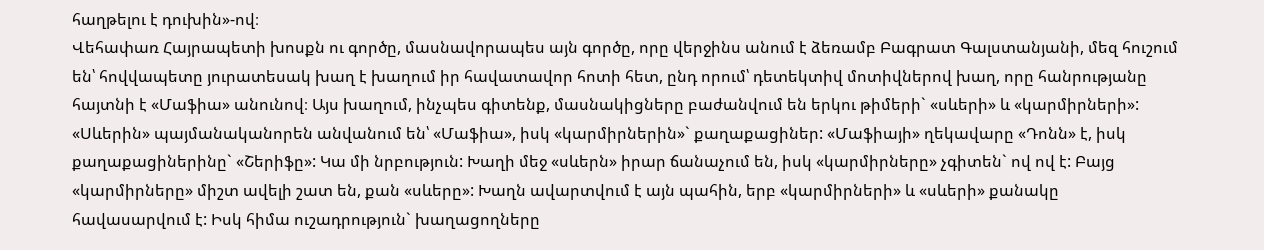հաղթելու է դուխին»-ով։
Վեհափառ Հայրապետի խոսքն ու գործը, մասնավորապես այն գործը, որը վերջինս անում է ձեռամբ Բագրատ Գալստանյանի, մեզ հուշում են՝ հովվապետը յուրատեսակ խաղ է խաղում իր հավատավոր հոտի հետ, ընդ որում՝ դետեկտիվ մոտիվներով խաղ, որը հանրությանը հայտնի է «Մաֆիա» անունով։ Այս խաղում, ինչպես գիտենք, մասնակիցները բաժանվում են երկու թիմերի` «սևերի» և «կարմիրների»: «Սևերին» պայմանականորեն անվանում են՝ «Մաֆիա», իսկ «կարմիրներին»` քաղաքացիներ: «Մաֆիայի» ղեկավարը «Դոնն» է, իսկ քաղաքացիներինը` «Շերիֆը»: Կա մի նրբություն: Խաղի մեջ «սևերն» իրար ճանաչում են, իսկ «կարմիրները» չգիտեն` ով ով է: Բայց «կարմիրները» միշտ ավելի շատ են, քան «սևերը»: Խաղն ավարտվում է այն պահին, երբ «կարմիրների» և «սևերի» քանակը հավասարվում է: Իսկ հիմա ուշադրություն` խաղացողները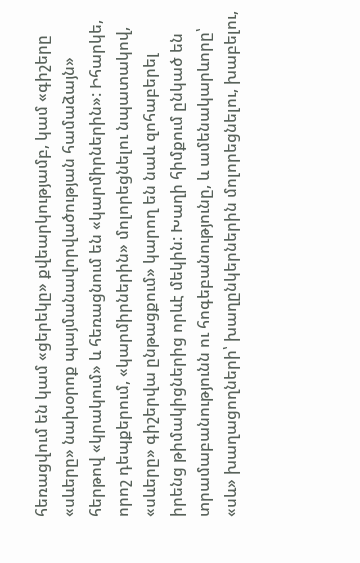հեռացվում են կամ «ցերեկը» քվեարկությամբ, կամ «գիշերը «սևերը» նախօրոք պայմանավորվածության համաձայն» հերթով «կրակում» և հեռացնում են «կարմիրներին»: Իհարկե, որոշ դեպքերում, «կարմիրներին» մոլորեցնելու նպատակով, «սևերը» գիշերվա ընթացքում» կարող են նաև զոհաբերել իրենց թիմակիցներից որևէ մեկին: Խաղի հիմքում ընկած են տրամաբանությունն ու հոգեբանությունը, և ամենակարևորը՝ «սև» խաղացողների՝ խաղընկերներին մոլորեցնելու, խաբելու,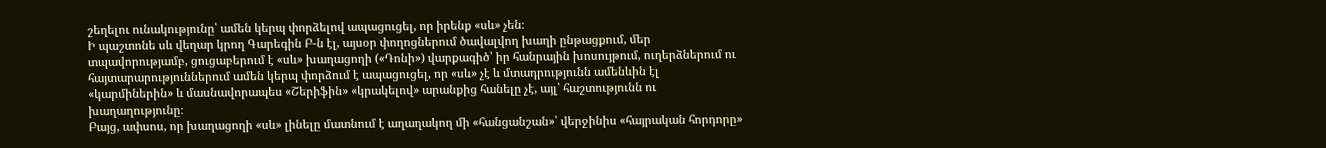շեղելու ունակությունը՝ ամեն կերպ փորձելով ապացուցել, որ իրենք «սև» չեն։
Ի պաշտոնե սև վեղար կրող Գարեգին Բ-ն էլ, այսօր փողոցներում ծավալվող խաղի ընթացքում, մեր տպավորությամբ, ցուցաբերում է «սև» խաղացողի («Դոնի») վարքագիծ՝ իր հանրային խոսույթում, ուղերձներում ու հայտարարություններում ամեն կերպ փորձում է ապացուցել, որ «սև» չէ և մտադրությունն ամենևին էլ «կարմիներին» և մասնավորապես «Շերիֆին» «կրակելով» արանքից հանելը չէ, այլ՝ հաշտությունն ու խաղաղությունը։
Բայց, ափսոս, որ խաղացողի «սև» լինելը մատնում է աղաղակող մի «հանցանշան»՝ վերջինիս «հայրական հորդորը»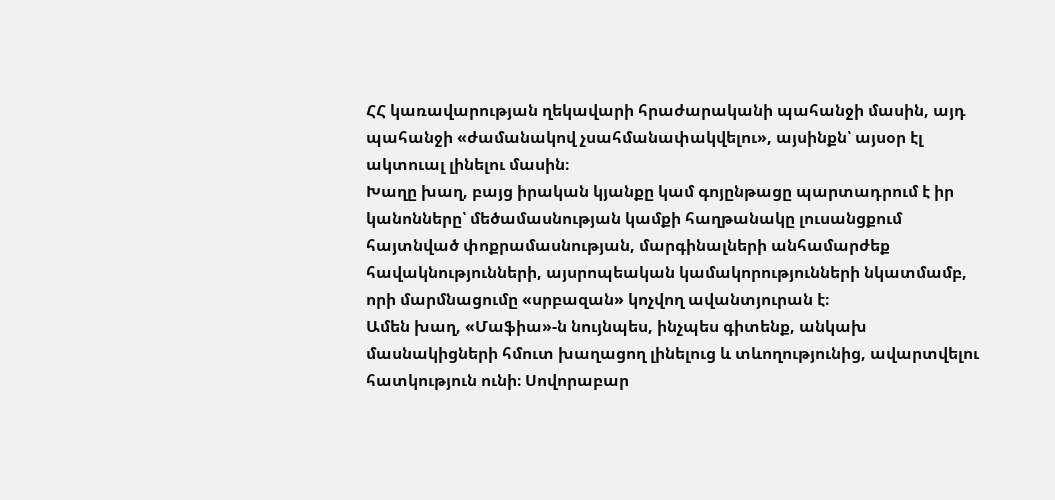ՀՀ կառավարության ղեկավարի հրաժարականի պահանջի մասին, այդ պահանջի «ժամանակով չսահմանափակվելու», այսինքն՝ այսօր էլ ակտուալ լինելու մասին։
Խաղը խաղ, բայց իրական կյանքը կամ գոյընթացը պարտադրում է իր կանոնները՝ մեծամասնության կամքի հաղթանակը լուսանցքում հայտնված փոքրամասնության, մարգինալների անհամարժեք հավակնությունների, այսրոպեական կամակորությունների նկատմամբ, որի մարմնացումը «սրբազան» կոչվող ավանտյուրան է։
Ամեն խաղ, «Մաֆիա»-ն նույնպես, ինչպես գիտենք, անկախ մասնակիցների հմուտ խաղացող լինելուց և տևողությունից, ավարտվելու հատկություն ունի։ Սովորաբար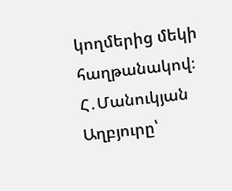կողմերից մեկի հաղթանակով։
Հ․Մանուկյան
Աղբյուրը՝